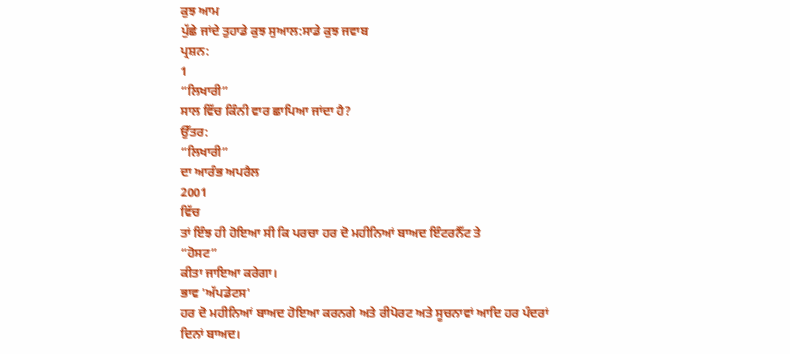ਕੁਝ ਆਮ
ਪੁੱਛੇ ਜਾਂਦੇ ਤੁਹਾਡੇ ਕੁਝ ਸੁਆਲ:ਸਾਡੇ ਕੁਝ ਜਵਾਬ
ਪ੍ਰਸ਼ਨ:
1
“ਲਿਖਾਰੀ”
ਸਾਲ ਵਿੱਚ ਕਿੰਨੀ ਵਾਰ ਛਾਪਿਆ ਜਾਂਦਾ ਹੈ?
ਉੱਤਰ:
“ਲਿਖਾਰੀ”
ਦਾ ਆਰੰਭ ਅਪਰੈਲ
2001
ਵਿੱਚ
ਤਾਂ ਇੰਝ ਹੀ ਹੋਇਆ ਸੀ ਕਿ ਪਰਚਾ ਹਰ ਦੋ ਮਹੀਨਿਆਂ ਬਾਅਦ ਇੰਟਰਨੈੱਟ ਤੇ
“ਹੋਸਟ”
ਕੀਤਾ ਜਾਇਆ ਕਰੇਗਾ।
ਭਾਵ 'ਅੱਪਡੇਟਸ'
ਹਰ ਦੋ ਮਹੀਨਿਆਂ ਬਾਅਦ ਹੋਇਆ ਕਰਨਗੇ ਅਤੇ ਰੀਪੋਰਟ ਅਤੇ ਸੂਚਨਾਵਾਂ ਆਦਿ ਹਰ ਪੰਦਰਾਂ
ਦਿਨਾਂ ਬਾਅਦ।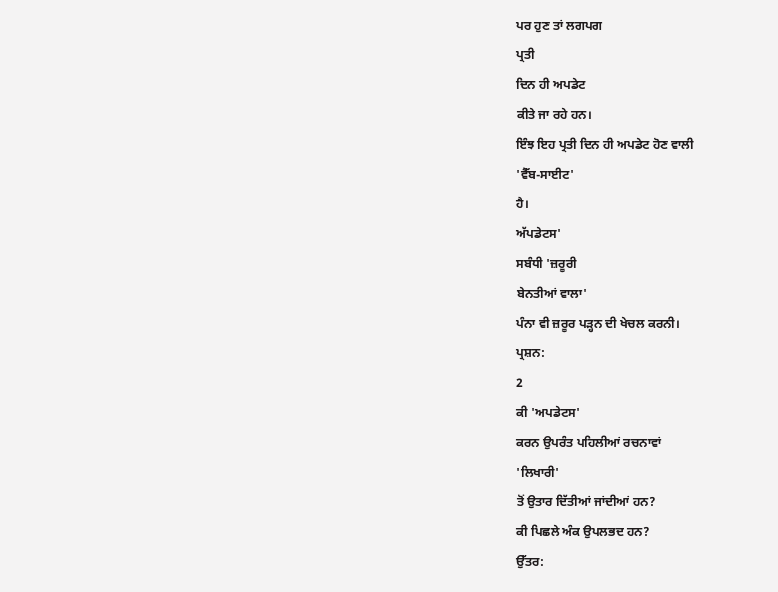ਪਰ ਹੁਣ ਤਾਂ ਲਗਪਗ
ਪ੍ਰਤੀ
ਦਿਨ ਹੀ ਅਪਡੇਟ
ਕੀਤੇ ਜਾ ਰਹੇ ਹਨ।
ਇੰਝ ਇਹ ਪ੍ਰਤੀ ਦਿਨ ਹੀ ਅਪਡੇਟ ਹੋਣ ਵਾਲੀ
'ਵੈੱਬ-ਸਾਈਟ'
ਹੈ।
ਅੱਪਡੇਟਸ'
ਸਬੰਧੀ 'ਜ਼ਰੂਰੀ
ਬੇਨਤੀਆਂ ਵਾਲਾ'
ਪੰਨਾ ਵੀ ਜ਼ਰੂਰ ਪੜ੍ਹਨ ਦੀ ਖੇਚਲ ਕਰਨੀ।
ਪ੍ਰਸ਼ਨ:
2
ਕੀ 'ਅਪਡੇਟਸ'
ਕਰਨ ਉਪਰੰਤ ਪਹਿਲੀਆਂ ਰਚਨਾਵਾਂ
'ਲਿਖਾਰੀ'
ਤੋਂ ਉਤਾਰ ਦਿੱਤੀਆਂ ਜਾਂਦੀਆਂ ਹਨ?
ਕੀ ਪਿਛਲੇ ਅੰਕ ਉਪਲਭਦ ਹਨ?
ਉੱਤਰ: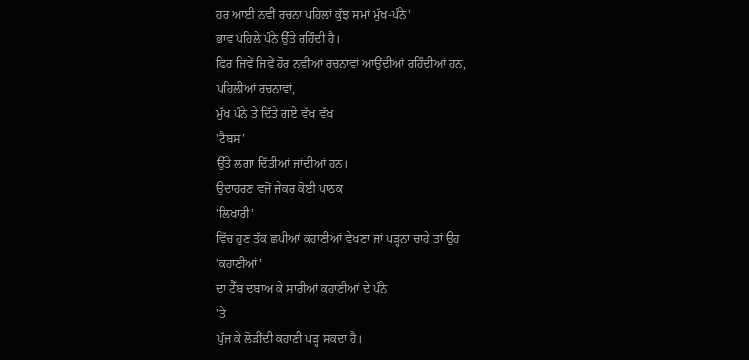ਹਰ ਆਈ ਨਵੀਂ ਰਚਨਾ ਪਹਿਲਾਂ ਕੁੱਝ ਸਮਾਂ ਮੁੱਖ-ਪੰਨੇ'
ਭਾਵ ਪਹਿਲੇ ਪੰਨੇ ਉੱਤੇ ਰਹਿੰਦੀ ਹੈ।
ਫਿਰ ਜਿਵੇਂ ਜਿਵੇਂ ਹੋਰ ਨਵੀਆਂ ਰਚਨਾਵਾਂ ਆਉਂਦੀਆਂ ਰਹਿੰਦੀਆਂ ਹਨ,
ਪਹਿਲੀਆਂ ਰਚਨਾਵਾਂ,
ਮੁੱਖ ਪੰਨੇ ਤੇ ਦਿੱਤੇ ਗਏ ਵੱਖ ਵੱਖ
'ਟੈਬਸ'
ਉੱਤੇ ਲਗਾ ਦਿੱਤੀਆਂ ਜਾਂਦੀਆਂ ਹਨ।
ਉਦਾਹਰਣ ਵਜੋਂ ਜੇਕਰ ਕੋਈ ਪਾਠਕ
'ਲਿਖਾਰੀ'
ਵਿੱਚ ਹੁਣ ਤੱਕ ਛਪੀਆਂ ਕਹਾਣੀਆਂ ਵੇਖਣਾ ਜਾਂ ਪੜ੍ਹਨਾ ਚਾਹੇ ਤਾਂ ਉਹ
'ਕਹਾਣੀਆਂ'
ਦਾ ਟੈੱਬ ਦਬਾਅ ਕੇ ਸਾਰੀਆਂ ਕਹਾਣੀਆਂ ਦੇ ਪੰਨੇ
'ਤੇ
ਪੁੱਜ ਕੇ ਲੋੜੀਂਦੀ ਕਹਾਣੀ ਪੜ੍ਹ ਸਕਦਾ ਹੈ।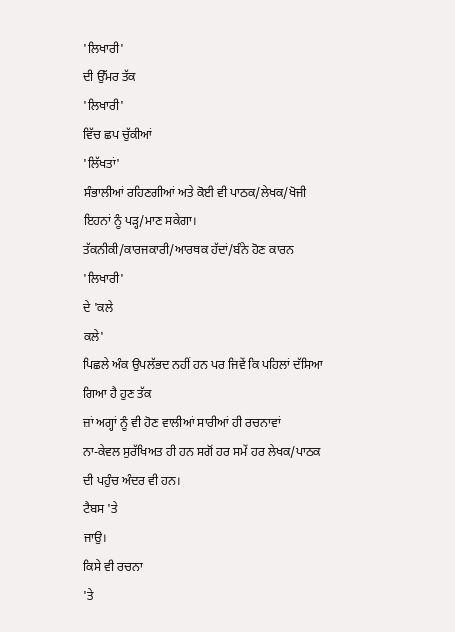'ਲਿਖਾਰੀ'
ਦੀ ਉੱਮਰ ਤੱਕ
'ਲਿਖਾਰੀ'
ਵਿੱਚ ਛਪ ਚੁੱਕੀਆਂ
'ਲਿੱਖਤਾਂ'
ਸੰਭਾਲੀਆਂ ਰਹਿਣਗੀਆਂ ਅਤੇ ਕੋਈ ਵੀ ਪਾਠਕ/ਲੇਖਕ/ਖੋਜੀ ਇਹਨਾਂ ਨੂੰ ਪੜ੍ਹ/ਮਾਣ ਸਕੇਗਾ।
ਤੱਕਨੀਕੀ/ਕਾਰਜਕਾਰੀ/ਆਰਥਕ ਹੱਦਾਂ/ਬੰਨੇ ਹੋਣ ਕਾਰਨ
'ਲਿਖਾਰੀ'
ਦੇ 'ਕਲੇ
ਕਲੇ'
ਪਿਛਲੇ ਅੰਕ ਉਪਲੱਭਦ ਨਹੀਂ ਹਨ ਪਰ ਜਿਵੇਂ ਕਿ ਪਹਿਲਾਂ ਦੱਸਿਆ ਗਿਆ ਹੈ ਹੁਣ ਤੱਕ
ਜ਼ਾਂ ਅਗ੍ਹਾਂ ਨੂੰ ਵੀ ਹੋਣ ਵਾਲੀਆਂ ਸਾਰੀਆਂ ਹੀ ਰਚਨਾਵਾਂ
ਨਾ-ਕੇਵਲ ਸੁਰੱਖਿਅਤ ਹੀ ਹਨ ਸਗੋਂ ਹਰ ਸਮੇਂ ਹਰ ਲੇਖਕ/ਪਾਠਕ ਦੀ ਪਹੁੰਚ ਅੰਦਰ ਵੀ ਹਨ।
ਟੈਬਸ 'ਤੇ
ਜਾਉ।
ਕਿਸੇ ਵੀ ਰਚਨਾ
'ਤੇ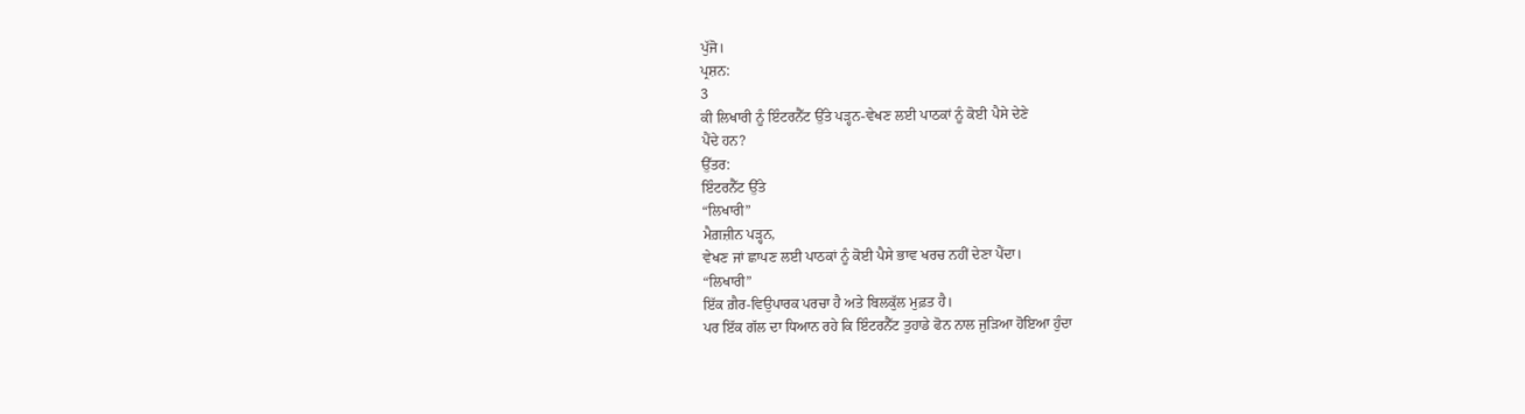ਪੁੱਜੋ।
ਪ੍ਰਸ਼ਨ:
3
ਕੀ ਲਿਖਾਰੀ ਨੂੰ ਇੰਟਰਨੈੱਟ ਉੱਤੇ ਪੜ੍ਹਨ-ਵੇਖਣ ਲਈ ਪਾਠਕਾਂ ਨੂੰ ਕੋਈ ਪੈਸੇ ਦੇਣੇ
ਪੈਂਦੇ ਹਨ?
ਉੱਤਰ:
ਇੰਟਰਨੈੱਟ ਉੱਤੇ
“ਲਿਖਾਰੀ”
ਮੈਗ਼ਜ਼ੀਨ ਪੜ੍ਹਨ,
ਵੇਖਣ ਜਾਂ ਛਾਪਣ ਲਈ ਪਾਠਕਾਂ ਨੂੰ ਕੋਈ ਪੈਸੇ ਭਾਵ ਖਰਚ ਨਹੀਂ ਦੇਣਾ ਪੈਂਦਾ।
“ਲਿਖਾਰੀ”
ਇੱਕ ਗ਼ੈਰ-ਵਿਉਪਾਰਕ ਪਰਚਾ ਹੈ ਅਤੇ ਬਿਲਕੁੱਲ ਮੁਫ਼ਤ ਹੈ।
ਪਰ ਇੱਕ ਗੱਲ ਦਾ ਧਿਆਨ ਰਹੇ ਕਿ ਇੰਟਰਨੈੱਟ ਤੁਹਾਡੇ ਫੋਨ ਨਾਲ ਜੁੜਿਆ ਹੋਇਆ ਹੁੰਦਾ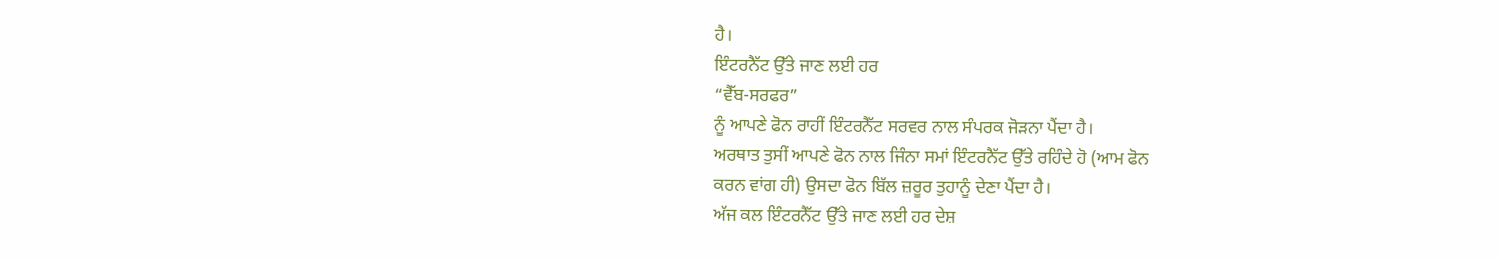ਹੈ।
ਇੰਟਰਨੈੱਟ ਉੱਤੇ ਜਾਣ ਲਈ ਹਰ
“ਵੈੱਬ-ਸਰਫਰ”
ਨੂੰ ਆਪਣੇ ਫੋਨ ਰਾਹੀਂ ਇੰਟਰਨੈੱਟ ਸਰਵਰ ਨਾਲ ਸੰਪਰਕ ਜੋੜਨਾ ਪੈਂਦਾ ਹੈ।
ਅਰਥਾਤ ਤੁਸੀਂ ਆਪਣੇ ਫੋਨ ਨਾਲ ਜਿੰਨਾ ਸਮਾਂ ਇੰਟਰਨੈੱਟ ਉੱਤੇ ਰਹਿੰਦੇ ਹੋ (ਆਮ ਫੋਨ
ਕਰਨ ਵਾਂਗ ਹੀ) ਉਸਦਾ ਫੋਨ ਬਿੱਲ ਜ਼ਰੂਰ ਤੁਹਾਨੂੰ ਦੇਣਾ ਪੈਂਦਾ ਹੈ।
ਅੱਜ ਕਲ ਇੰਟਰਨੈੱਟ ਉੱਤੇ ਜਾਣ ਲਈ ਹਰ ਦੇਸ਼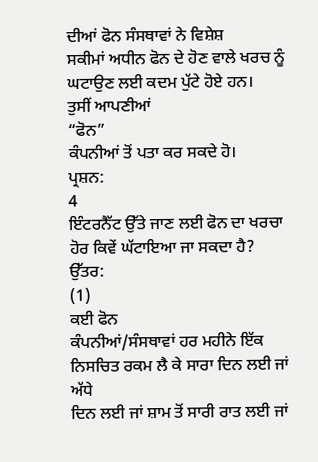ਦੀਆਂ ਫੋਨ ਸੰਸਥਾਵਾਂ ਨੇ ਵਿਸ਼ੇਸ਼
ਸਕੀਮਾਂ ਅਧੀਨ ਫੋਨ ਦੇ ਹੋਣ ਵਾਲੇ ਖਰਚ ਨੂੰ ਘਟਾਉਣ ਲਈ ਕਦਮ ਪੁੱਟੇ ਹੋਏ ਹਨ।
ਤੁਸੀਂ ਆਪਣੀਆਂ
“ਫੋਨ”
ਕੰਪਨੀਆਂ ਤੋਂ ਪਤਾ ਕਰ ਸਕਦੇ ਹੋ।
ਪ੍ਰਸ਼ਨ:
4
ਇੰਟਰਨੈੱਟ ਉੱਤੇ ਜਾਣ ਲਈ ਫੋਨ ਦਾ ਖਰਚਾ ਹੋਰ ਕਿਵੇਂ ਘੱਟਾਇਆ ਜਾ ਸਕਦਾ ਹੈ?
ਉੱਤਰ:
(1)
ਕਈ ਫੋਨ
ਕੰਪਨੀਆਂ/ਸੰਸਥਾਵਾਂ ਹਰ ਮਹੀਨੇ ਇੱਕ ਨਿਸਚਿਤ ਰਕਮ ਲੈ ਕੇ ਸਾਰਾ ਦਿਨ ਲਈ ਜਾਂ ਅੱਧੇ
ਦਿਨ ਲਈ ਜਾਂ ਸ਼ਾਮ ਤੋਂ ਸਾਰੀ ਰਾਤ ਲਈ ਜਾਂ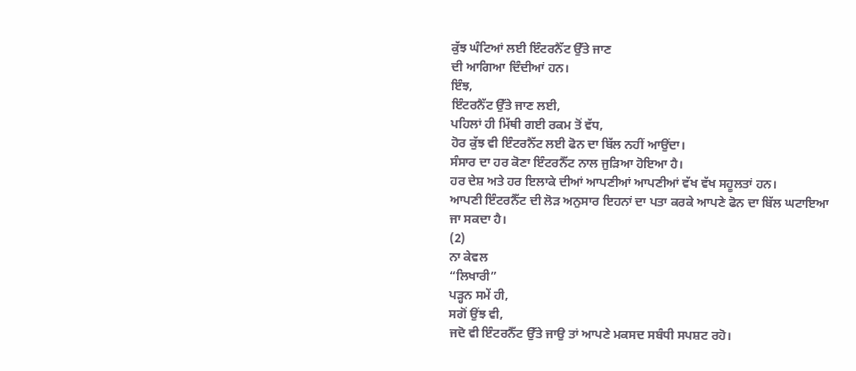ਕੁੱਝ ਘੰਟਿਆਂ ਲਈ ਇੰਟਰਨੈੱਟ ਉੱਤੇ ਜਾਣ
ਦੀ ਆਗਿਆ ਦਿੰਦੀਆਂ ਹਨ।
ਇੰਝ,
ਇੰਟਰਨੈੱਟ ਉੱਤੇ ਜਾਣ ਲਈ,
ਪਹਿਲਾਂ ਹੀ ਮਿੱਥੀ ਗਈ ਰਕਮ ਤੋਂ ਵੱਧ,
ਹੋਰ ਕੁੱਝ ਵੀ ਇੰਟਰਨੈੱਟ ਲਈ ਫੋਨ ਦਾ ਬਿੱਲ ਨਹੀਂ ਆਉਂਦਾ।
ਸੰਸਾਰ ਦਾ ਹਰ ਕੋਣਾ ਇੰਟਰਨੈੱਟ ਨਾਲ ਜੁੜਿਆ ਹੋਇਆ ਹੈ।
ਹਰ ਦੇਸ਼ ਅਤੇ ਹਰ ਇਲਾਕੇ ਦੀਆਂ ਆਪਣੀਆਂ ਆਪਣੀਆਂ ਵੱਖ ਵੱਖ ਸਹੂਲਤਾਂ ਹਨ।
ਆਪਣੀ ਇੰਟਰਨੈੱਟ ਦੀ ਲੋੜ ਅਨੁਸਾਰ ਇਹਨਾਂ ਦਾ ਪਤਾ ਕਰਕੇ ਆਪਣੇ ਫੋਨ ਦਾ ਬਿੱਲ ਘਟਾਇਆ
ਜਾ ਸਕਦਾ ਹੈ।
(2)
ਨਾ ਕੇਵਲ
“ਲਿਖਾਰੀ”
ਪੜ੍ਹਨ ਸਮੇਂ ਹੀ,
ਸਗੋਂ ਉਂਝ ਵੀ,
ਜਦੋ ਵੀ ਇੰਟਰਨੈੱਟ ਉੱਤੇ ਜਾਉ ਤਾਂ ਆਪਣੇ ਮਕਸਦ ਸਬੰਧੀ ਸਪਸ਼ਟ ਰਹੋ।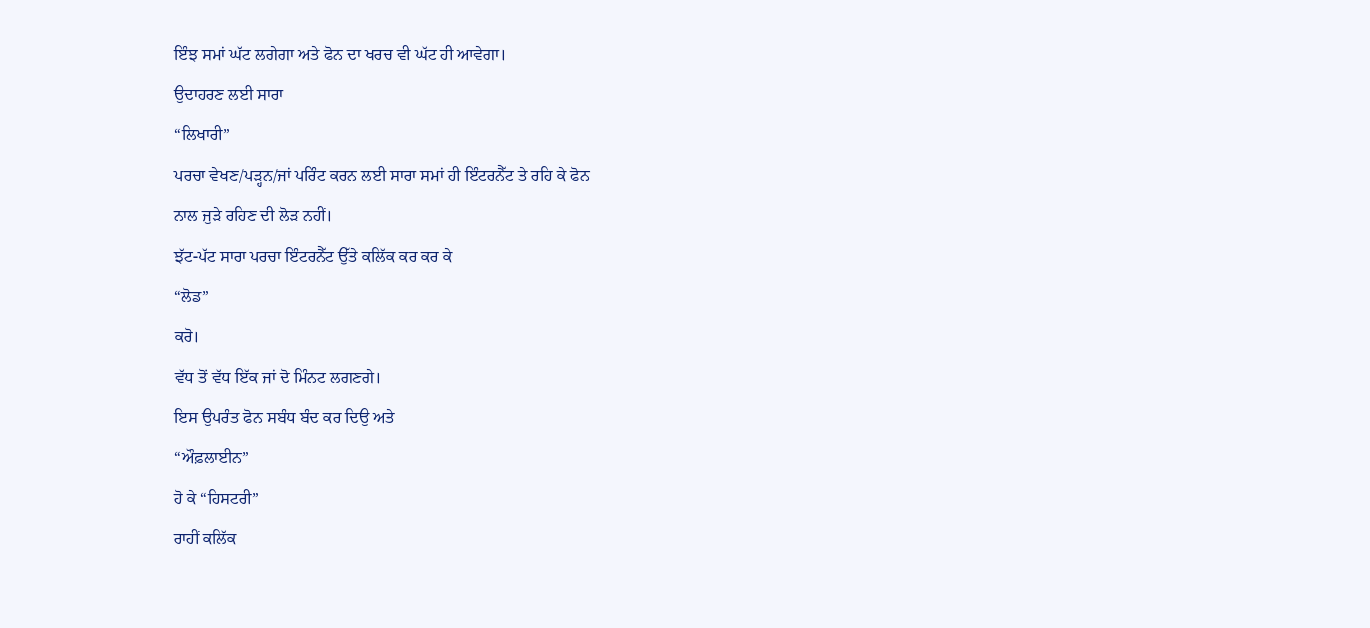ਇੰਝ ਸਮਾਂ ਘੱਟ ਲਗੇਗਾ ਅਤੇ ਫੋਨ ਦਾ ਖਰਚ ਵੀ ਘੱਟ ਹੀ ਆਵੇਗਾ।
ਉਦਾਹਰਣ ਲਈ ਸਾਰਾ
“ਲਿਖਾਰੀ”
ਪਰਚਾ ਵੇਖਣ/ਪੜ੍ਹਨ/ਜਾਂ ਪਰਿੰਟ ਕਰਨ ਲਈ ਸਾਰਾ ਸਮਾਂ ਹੀ ਇੰਟਰਨੈੱਟ ਤੇ ਰਹਿ ਕੇ ਫੋਨ
ਨਾਲ ਜੁੜੇ ਰਹਿਣ ਦੀ ਲੋੜ ਨਹੀਂ।
ਝੱਟ-ਪੱਟ ਸਾਰਾ ਪਰਚਾ ਇੰਟਰਨੈੱਟ ਉੱਤੇ ਕਲਿੱਕ ਕਰ ਕਰ ਕੇ
“ਲੋਡ”
ਕਰੋ।
ਵੱਧ ਤੋਂ ਵੱਧ ਇੱਕ ਜਾਂ ਦੋ ਮਿੰਨਟ ਲਗਣਗੇ।
ਇਸ ਉਪਰੰਤ ਫੋਨ ਸਬੰਧ ਬੰਦ ਕਰ ਦਿਉ ਅਤੇ
“ਔਫ਼ਲਾਈਨ”
ਹੋ ਕੇ “ਹਿਸਟਰੀ”
ਰਾਹੀਂ ਕਲਿੱਕ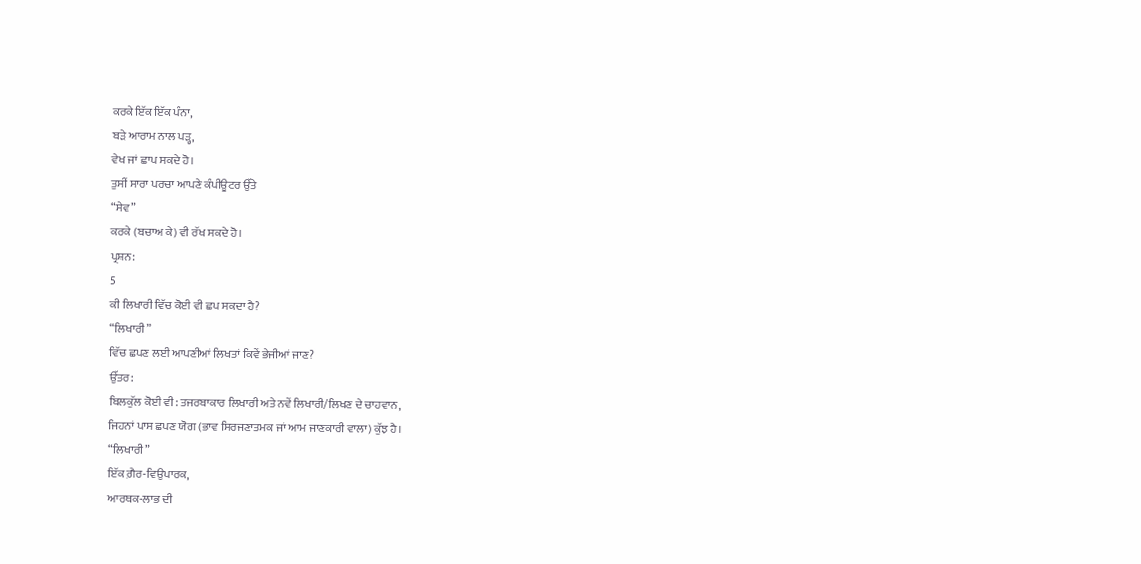ਕਰਕੇ ਇੱਕ ਇੱਕ ਪੰਨਾ,
ਬੜੇ ਆਰਾਮ ਨਾਲ ਪੜ੍ਹ,
ਵੇਖ ਜਾਂ ਛਾਪ ਸਕਦੇ ਹੋ।
ਤੁਸੀਂ ਸਾਰਾ ਪਰਚਾ ਆਪਣੇ ਕੰਪੀਊਟਰ ਉੱਤੇ
“ਸੇਵ”
ਕਰਕੇ (ਬਚਾਅ ਕੇ) ਵੀ ਰੱਖ ਸਕਦੇ ਹੋ।
ਪ੍ਰਸ਼ਨ:
5
ਕੀ ਲਿਖਾਰੀ ਵਿੱਚ ਕੋਈ ਵੀ ਛਪ ਸਕਦਾ ਹੈ?
“ਲਿਖਾਰੀ”
ਵਿੱਚ ਛਪਣ ਲਈ ਆਪਣੀਆਂ ਲਿਖਤਾਂ ਕਿਵੇਂ ਭੇਜੀਆਂ ਜਾਣ?
ਉੱਤਰ:
ਬਿਲਕੁੱਲ ਕੋਈ ਵੀ: ਤਜਰਬਾਕਾਰ ਲਿਖਾਰੀ ਅਤੇ ਨਵੇਂ ਲਿਖਾਰੀ/ਲਿਖਣ ਦੇ ਚਾਹਵਾਨ,
ਜਿਹਨਾਂ ਪਾਸ ਛਪਣ ਯੋਗ (ਭਾਵ ਸਿਰਜਣਾਤਮਕ ਜਾਂ ਆਮ ਜਾਣਕਾਰੀ ਵਾਲਾ) ਕੁੱਝ ਹੈ।
“ਲਿਖਾਰੀ”
ਇੱਕ ਗ਼ੈਰ-ਵਿਉਪਾਰਕ,
ਆਰਥਕ-ਲਾਭ ਦੀ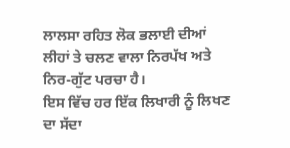ਲਾਲਸਾ ਰਹਿਤ ਲੋਕ ਭਲਾਈ ਦੀਆਂ ਲੀਹਾਂ ਤੇ ਚਲਣ ਵਾਲਾ ਨਿਰਪੱਖ ਅਤੇ
ਨਿਰ-ਗੁੱਟ ਪਰਚਾ ਹੈ।
ਇਸ ਵਿੱਚ ਹਰ ਇੱਕ ਲਿਖਾਰੀ ਨੂੰ ਲਿਖਣ ਦਾ ਸੱਦਾ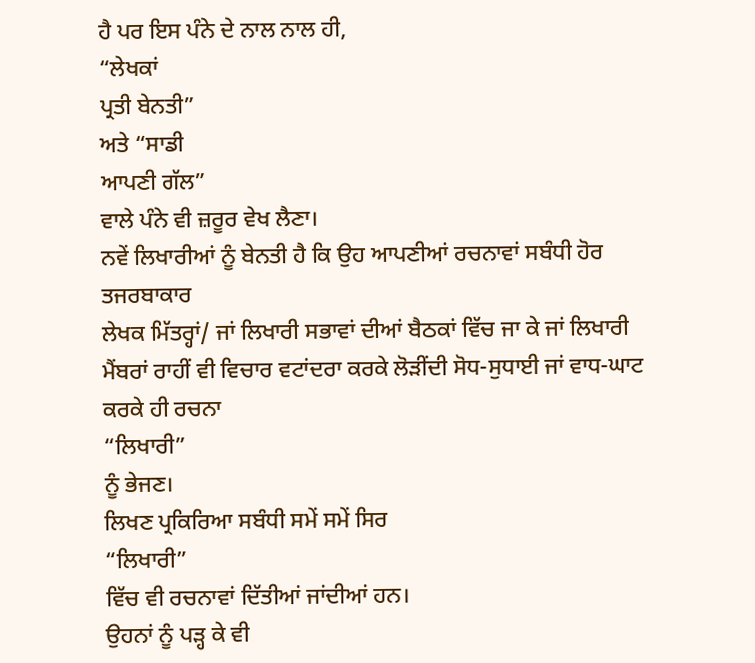ਹੈ ਪਰ ਇਸ ਪੰਨੇ ਦੇ ਨਾਲ ਨਾਲ ਹੀ,
“ਲੇਖਕਾਂ
ਪ੍ਰਤੀ ਬੇਨਤੀ”
ਅਤੇ “ਸਾਡੀ
ਆਪਣੀ ਗੱਲ”
ਵਾਲੇ ਪੰਨੇ ਵੀ ਜ਼ਰੂਰ ਵੇਖ ਲੈਣਾ।
ਨਵੇਂ ਲਿਖਾਰੀਆਂ ਨੂੰ ਬੇਨਤੀ ਹੈ ਕਿ ਉਹ ਆਪਣੀਆਂ ਰਚਨਾਵਾਂ ਸਬੰਧੀ ਹੋਰ ਤਜਰਬਾਕਾਰ
ਲੇਖਕ ਮਿੱਤਰ੍ਹਾਂ/ ਜਾਂ ਲਿਖਾਰੀ ਸਭਾਵਾਂ ਦੀਆਂ ਬੈਠਕਾਂ ਵਿੱਚ ਜਾ ਕੇ ਜਾਂ ਲਿਖਾਰੀ
ਮੈਂਬਰਾਂ ਰਾਹੀਂ ਵੀ ਵਿਚਾਰ ਵਟਾਂਦਰਾ ਕਰਕੇ ਲੋੜੀਂਦੀ ਸੋਧ-ਸੁਧਾਈ ਜਾਂ ਵਾਧ-ਘਾਟ
ਕਰਕੇ ਹੀ ਰਚਨਾ
“ਲਿਖਾਰੀ”
ਨੂੰ ਭੇਜਣ।
ਲਿਖਣ ਪ੍ਰਕਿਰਿਆ ਸਬੰਧੀ ਸਮੇਂ ਸਮੇਂ ਸਿਰ
“ਲਿਖਾਰੀ”
ਵਿੱਚ ਵੀ ਰਚਨਾਵਾਂ ਦਿੱਤੀਆਂ ਜਾਂਦੀਆਂ ਹਨ।
ਉਹਨਾਂ ਨੂੰ ਪੜ੍ਹ ਕੇ ਵੀ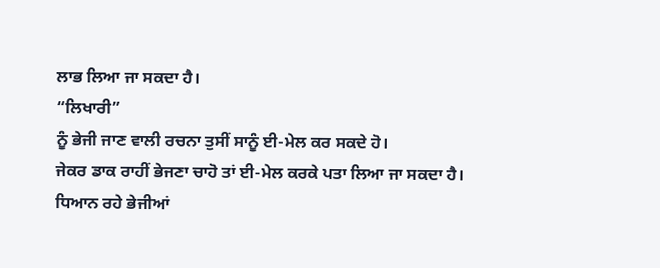ਲਾਭ ਲਿਆ ਜਾ ਸਕਦਾ ਹੈ।
“ਲਿਖਾਰੀ”
ਨੂੰ ਭੇਜੀ ਜਾਣ ਵਾਲੀ ਰਚਨਾ ਤੁਸੀਂ ਸਾਨੂੰ ਈ-ਮੇਲ ਕਰ ਸਕਦੇ ਹੋ।
ਜੇਕਰ ਡਾਕ ਰਾਹੀਂ ਭੇਜਣਾ ਚਾਹੋ ਤਾਂ ਈ-ਮੇਲ ਕਰਕੇ ਪਤਾ ਲਿਆ ਜਾ ਸਕਦਾ ਹੈ।
ਧਿਆਨ ਰਹੇ ਭੇਜੀਆਂ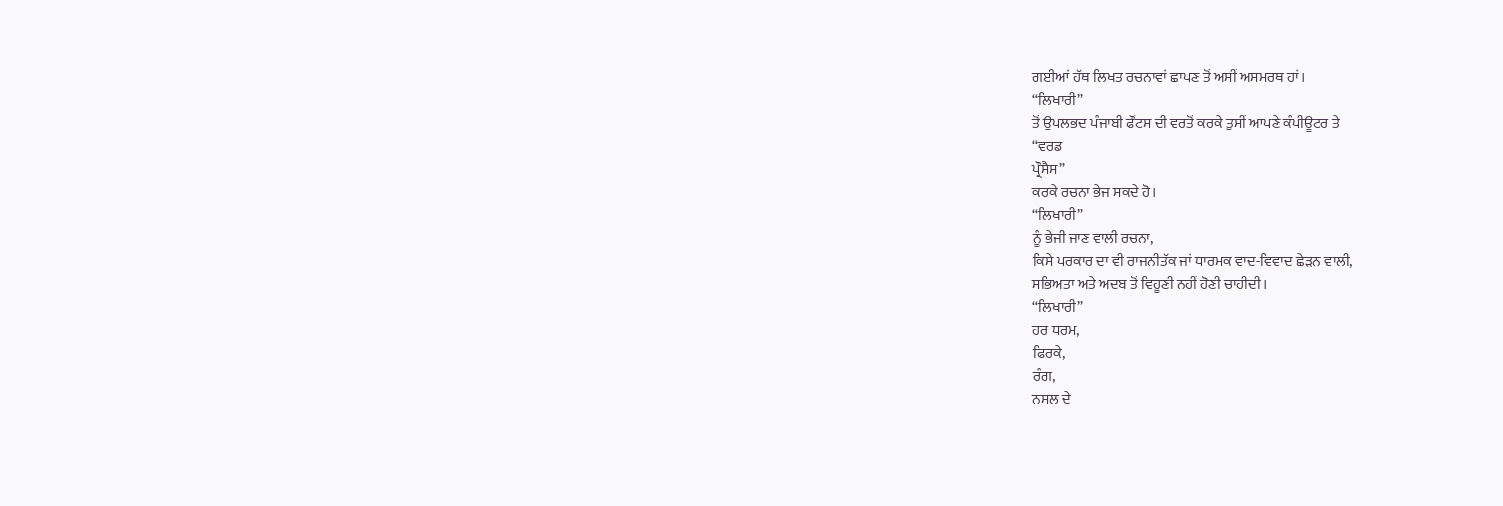ਗਈਆਂ ਹੱਥ ਲਿਖਤ ਰਚਨਾਵਾਂ ਛਾਪਣ ਤੋਂ ਅਸੀਂ ਅਸਮਰਥ ਹਾਂ।
“ਲਿਖਾਰੀ”
ਤੋਂ ਉਪਲਭਦ ਪੰਜਾਬੀ ਫੌਂਟਸ ਦੀ ਵਰਤੋਂ ਕਰਕੇ ਤੁਸੀਂ ਆਪਣੇ ਕੰਪੀਊਟਰ ਤੇ
“ਵਰਡ
ਪ੍ਰੌਸੈਸ”
ਕਰਕੇ ਰਚਨਾ ਭੇਜ ਸਕਦੇ ਹੋ।
“ਲਿਖਾਰੀ”
ਨੂੰ ਭੇਜੀ ਜਾਣ ਵਾਲੀ ਰਚਨਾ,
ਕਿਸੇ ਪਰਕਾਰ ਦਾ ਵੀ ਰਾਜਨੀਤੱਕ ਜਾਂ ਧਾਰਮਕ ਵਾਦ-ਵਿਵਾਦ ਛੇੜਨ ਵਾਲੀ,
ਸਭਿਅਤਾ ਅਤੇ ਅਦਬ ਤੋਂ ਵਿਹੂਣੀ ਨਹੀਂ ਹੋਣੀ ਚਾਹੀਦੀ।
“ਲਿਖਾਰੀ”
ਹਰ ਧਰਮ,
ਫਿਰਕੇ,
ਰੰਗ,
ਨਸਲ ਦੇ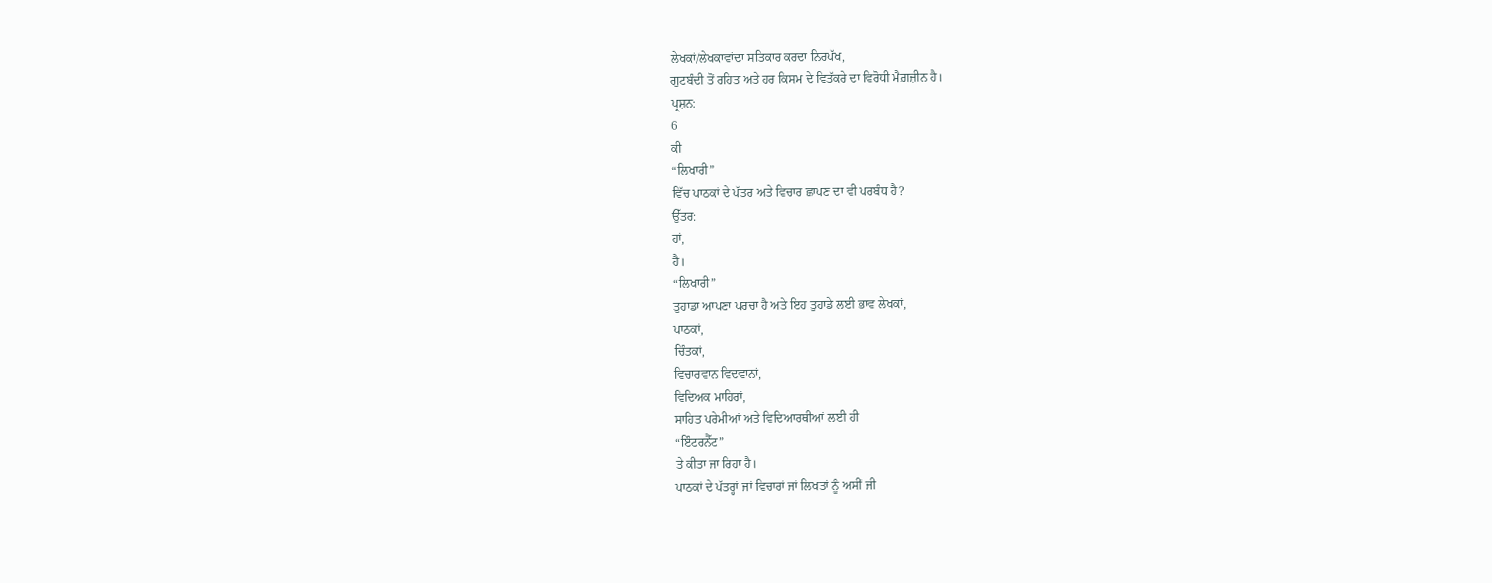ਲੇਖਕਾਂ/ਲੇਖਕਾਵਾਂਦਾ ਸਤਿਕਾਰ ਕਰਦਾ ਨਿਰਪੱਖ,
ਗੁਟਬੰਦੀ ਤੋਂ ਰਹਿਤ ਅਤੇ ਹਰ ਕਿਸਮ ਦੇ ਵਿਤੱਕਰੇ ਦਾ ਵਿਰੋਧੀ ਮੈਗ਼ਜ਼ੀਨ ਹੈ।
ਪ੍ਰਸ਼ਨ:
6
ਕੀ
“ਲਿਖਾਰੀ”
ਵਿੱਚ ਪਾਠਕਾਂ ਦੇ ਪੱਤਰ ਅਤੇ ਵਿਚਾਰ ਛਾਪਣ ਦਾ ਵੀ ਪਰਬੰਧ ਹੈ?
ਉੱਤਰ:
ਹਾਂ,
ਹੈ।
“ਲਿਖਾਰੀ”
ਤੁਹਾਡਾ ਆਪਣਾ ਪਰਚਾ ਹੈ ਅਤੇ ਇਹ ਤੁਹਾਡੇ ਲਈ ਭਾਵ ਲੇਖਕਾਂ,
ਪਾਠਕਾਂ,
ਚਿੰਤਕਾਂ,
ਵਿਚਾਰਵਾਨ ਵਿਦਵਾਨਾਂ,
ਵਿਦਿਅਕ ਮਾਹਿਰਾਂ,
ਸਾਹਿਤ ਪਰੇਮੀਆਂ ਅਤੇ ਵਿਦਿਆਰਥੀਆਂ ਲਈ ਹੀ
“ਇੰਟਰਨੈੱਟ”
ਤੇ ਕੀਤਾ ਜਾ ਰਿਹਾ ਹੈ।
ਪਾਠਕਾਂ ਦੇ ਪੱਤਰ੍ਹਾਂ ਜਾਂ ਵਿਚਾਰਾਂ ਜਾਂ ਲਿਖਤਾਂ ਨੂੰ ਅਸੀਂ ਜੀ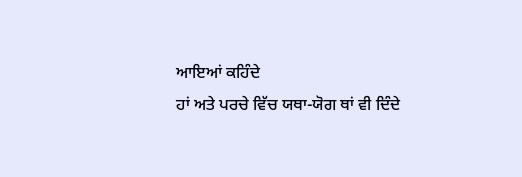ਆਇਆਂ ਕਹਿੰਦੇ
ਹਾਂ ਅਤੇ ਪਰਚੇ ਵਿੱਚ ਯਥਾ-ਯੋਗ ਥਾਂ ਵੀ ਦਿੰਦੇ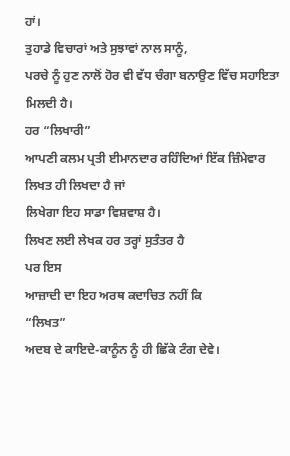ਹਾਂ।
ਤੁਹਾਡੇ ਵਿਚਾਰਾਂ ਅਤੇ ਸੁਝਾਵਾਂ ਨਾਲ ਸਾਨੂੰ,
ਪਰਚੇ ਨੂੰ ਹੁਣ ਨਾਲੋਂ ਹੋਰ ਵੀ ਵੱਧ ਚੰਗਾ ਬਨਾਉਣ ਵਿੱਚ ਸਹਾਇਤਾ ਮਿਲਦੀ ਹੈ।
ਹਰ “ਲਿਖਾਰੀ”
ਆਪਣੀ ਕਲਮ ਪ੍ਰਤੀ ਈਮਾਨਦਾਰ ਰਹਿੰਦਿਆਂ ਇੱਕ ਜ਼ਿੰਮੇਵਾਰ ਲਿਖਤ ਹੀ ਲਿਖਦਾ ਹੈ ਜਾਂ
ਲਿਖੇਗਾ ਇਹ ਸਾਡਾ ਵਿਸ਼ਵਾਸ਼ ਹੈ।
ਲਿਖਣ ਲਈ ਲੇਖਕ ਹਰ ਤਰ੍ਹਾਂ ਸੁਤੰਤਰ ਹੈ
ਪਰ ਇਸ
ਆਜ਼ਾਦੀ ਦਾ ਇਹ ਅਰਥ ਕਦਾਚਿਤ ਨਹੀਂ ਕਿ
“ਲਿਖਤ”
ਅਦਬ ਦੇ ਕਾਇਦੇ-ਕਾਨੂੰਨ ਨੂੰ ਹੀ ਛਿੱਕੇ ਟੰਗ ਦੇਵੇ।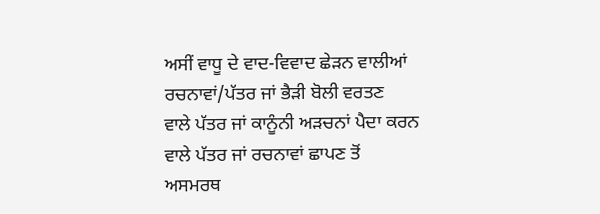ਅਸੀਂ ਵਾਧੂ ਦੇ ਵਾਦ-ਵਿਵਾਦ ਛੇੜਨ ਵਾਲੀਆਂ ਰਚਨਾਵਾਂ/ਪੱਤਰ ਜਾਂ ਭੈੜੀ ਬੋਲੀ ਵਰਤਣ
ਵਾਲੇ ਪੱਤਰ ਜਾਂ ਕਾਨੂੰਨੀ ਅੜਚਨਾਂ ਪੈਦਾ ਕਰਨ ਵਾਲੇ ਪੱਤਰ ਜਾਂ ਰਚਨਾਵਾਂ ਛਾਪਣ ਤੋਂ
ਅਸਮਰਥ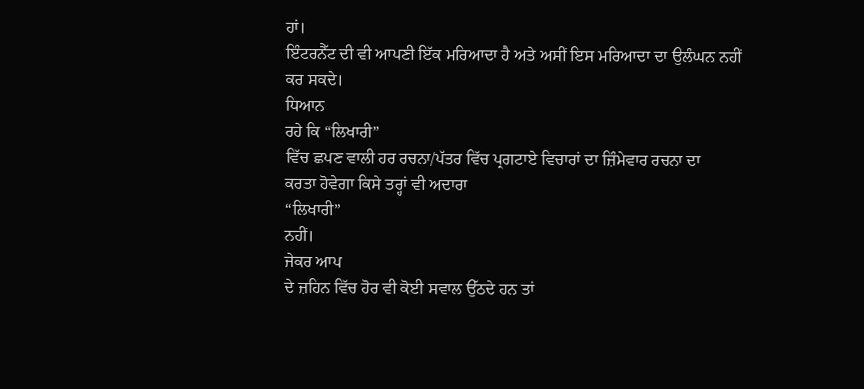ਹਾਂ।
ਇੰਟਰਨੈੱਟ ਦੀ ਵੀ ਆਪਣੀ ਇੱਕ ਮਰਿਆਦਾ ਹੈ ਅਤੇ ਅਸੀਂ ਇਸ ਮਰਿਆਦਾ ਦਾ ਉਲੰਘਨ ਨਹੀਂ
ਕਰ ਸਕਦੇ।
ਧਿਆਨ
ਰਹੇ ਕਿ “ਲਿਖਾਰੀ”
ਵਿੱਚ ਛਪਣ ਵਾਲੀ ਹਰ ਰਚਨਾ/ਪੱਤਰ ਵਿੱਚ ਪ੍ਰਗਟਾਏ ਵਿਚਾਰਾਂ ਦਾ ਜ਼ਿੰਮੇਵਾਰ ਰਚਨਾ ਦਾ
ਕਰਤਾ ਹੋਵੇਗਾ ਕਿਸੇ ਤਰ੍ਹਾਂ ਵੀ ਅਦਾਰਾ
“ਲਿਖਾਰੀ”
ਨਹੀਂ।
ਜੇਕਰ ਆਪ
ਦੇ ਜ਼ਹਿਨ ਵਿੱਚ ਹੋਰ ਵੀ ਕੋਈ ਸਵਾਲ ਉੱਠਦੇ ਹਨ ਤਾਂ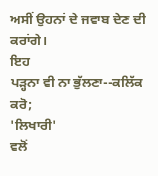ਅਸੀਂ ਉਹਨਾਂ ਦੇ ਜਵਾਬ ਦੇਣ ਦੀ
ਕਰਾਂਗੇ।
ਇਹ
ਪੜ੍ਹਨਾ ਵੀ ਨਾ ਭੁੱਲਣਾ--ਕਲਿੱਕ ਕਰੋ;
'ਲਿਖਾਰੀ'
ਵਲੋਂ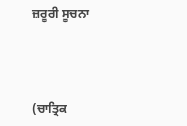ਜ਼ਰੂਰੀ ਸੂਚਨਾ




(ਚਾਤ੍ਰਿਕ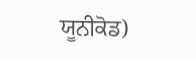ਯੂਨੀਕੋਡ)